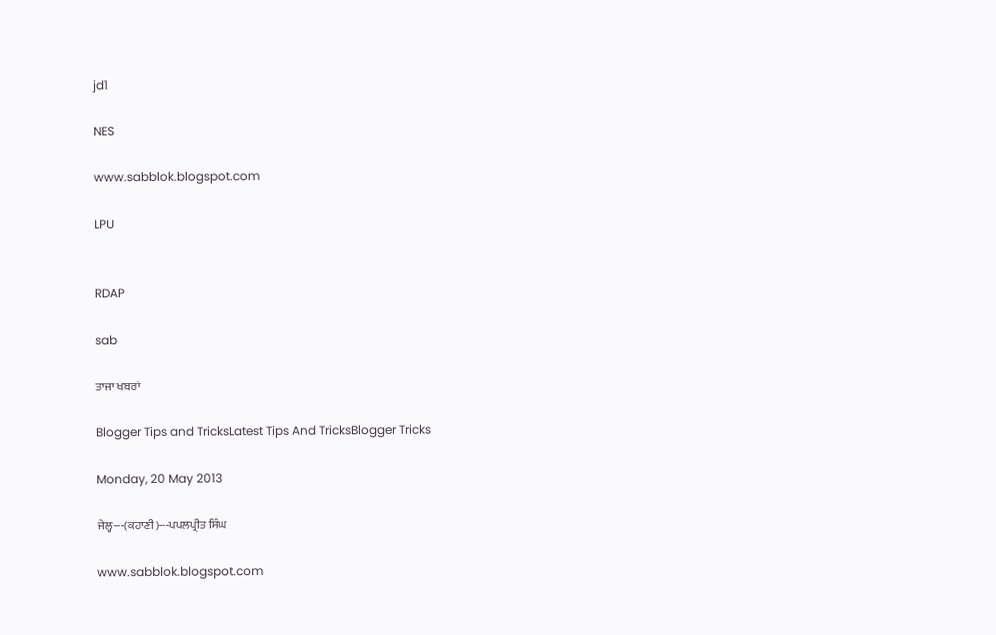jd1

NES

www.sabblok.blogspot.com

LPU


RDAP

sab

ਤਾਜਾ ਖਬਰਾਂ

Blogger Tips and TricksLatest Tips And TricksBlogger Tricks

Monday, 20 May 2013

ਜੇਲ੍ਹ---(ਕਹਾਣੀ)---ਪਪਲਪ੍ਰੀਤ ਸਿੰਘ

www.sabblok.blogspot.com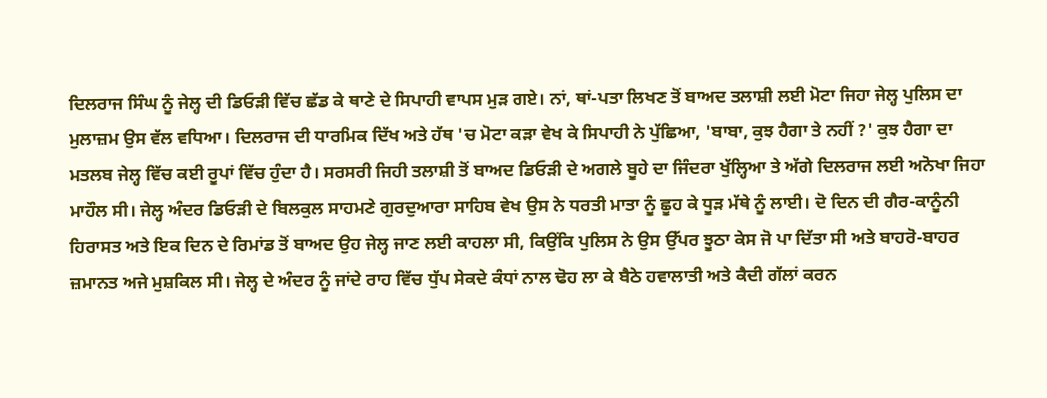ਦਿਲਰਾਜ ਸਿੰਘ ਨੂੰ ਜੇਲ੍ਹ ਦੀ ਡਿਓੜੀ ਵਿੱਚ ਛੱਡ ਕੇ ਥਾਣੇ ਦੇ ਸਿਪਾਹੀ ਵਾਪਸ ਮੁੜ ਗਏ। ਨਾਂ, ਥਾਂ-ਪਤਾ ਲਿਖਣ ਤੋਂ ਬਾਅਦ ਤਲਾਸ਼ੀ ਲਈ ਮੋਟਾ ਜਿਹਾ ਜੇਲ੍ਹ ਪੁਲਿਸ ਦਾ ਮੁਲਾਜ਼ਮ ਉਸ ਵੱਲ ਵਧਿਆ। ਦਿਲਰਾਜ ਦੀ ਧਾਰਮਿਕ ਦਿੱਖ ਅਤੇ ਹੱਥ 'ਚ ਮੋਟਾ ਕੜਾ ਵੇਖ ਕੇ ਸਿਪਾਹੀ ਨੇ ਪੁੱਛਿਆ, 'ਬਾਬਾ, ਕੁਝ ਹੈਗਾ ਤੇ ਨਹੀਂ ?' ਕੁਝ ਹੈਗਾ ਦਾ ਮਤਲਬ ਜੇਲ੍ਹ ਵਿੱਚ ਕਈ ਰੂਪਾਂ ਵਿੱਚ ਹੁੰਦਾ ਹੈ। ਸਰਸਰੀ ਜਿਹੀ ਤਲਾਸ਼ੀ ਤੋਂ ਬਾਅਦ ਡਿਓੜੀ ਦੇ ਅਗਲੇ ਬੂਹੇ ਦਾ ਜਿੰਦਰਾ ਖੁੱਲ੍ਹਿਆ ਤੇ ਅੱਗੇ ਦਿਲਰਾਜ ਲਈ ਅਨੋਖਾ ਜਿਹਾ ਮਾਹੌਲ ਸੀ। ਜੇਲ੍ਹ ਅੰਦਰ ਡਿਓੜੀ ਦੇ ਬਿਲਕੁਲ ਸਾਹਮਣੇ ਗੁਰਦੁਆਰਾ ਸਾਹਿਬ ਵੇਖ ਉਸ ਨੇ ਧਰਤੀ ਮਾਤਾ ਨੂੰ ਛੂਹ ਕੇ ਧੂੜ ਮੱਥੇ ਨੂੰ ਲਾਈ। ਦੋ ਦਿਨ ਦੀ ਗੈਰ-ਕਾਨੂੰਨੀ ਹਿਰਾਸਤ ਅਤੇ ਇਕ ਦਿਨ ਦੇ ਰਿਮਾਂਡ ਤੋਂ ਬਾਅਦ ਉਹ ਜੇਲ੍ਹ ਜਾਣ ਲਈ ਕਾਹਲਾ ਸੀ, ਕਿਉਂਕਿ ਪੁਲਿਸ ਨੇ ਉਸ ਉੱਪਰ ਝੂਠਾ ਕੇਸ ਜੋ ਪਾ ਦਿੱਤਾ ਸੀ ਅਤੇ ਬਾਹਰੋ-ਬਾਹਰ ਜ਼ਮਾਨਤ ਅਜੇ ਮੁਸ਼ਕਿਲ ਸੀ। ਜੇਲ੍ਹ ਦੇ ਅੰਦਰ ਨੂੰ ਜਾਂਦੇ ਰਾਹ ਵਿੱਚ ਧੁੱਪ ਸੇਕਦੇ ਕੰਧਾਂ ਨਾਲ ਢੋਹ ਲਾ ਕੇ ਬੈਠੇ ਹਵਾਲਾਤੀ ਅਤੇ ਕੈਦੀ ਗੱਲਾਂ ਕਰਨ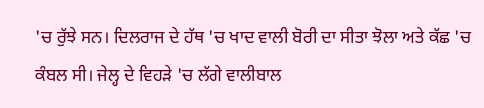'ਚ ਰੁੱਝੇ ਸਨ। ਦਿਲਰਾਜ ਦੇ ਹੱਥ 'ਚ ਖਾਦ ਵਾਲੀ ਬੋਰੀ ਦਾ ਸੀਤਾ ਝੋਲਾ ਅਤੇ ਕੱਛ 'ਚ ਕੰਬਲ ਸੀ। ਜੇਲ੍ਹ ਦੇ ਵਿਹੜੇ 'ਚ ਲੱਗੇ ਵਾਲੀਬਾਲ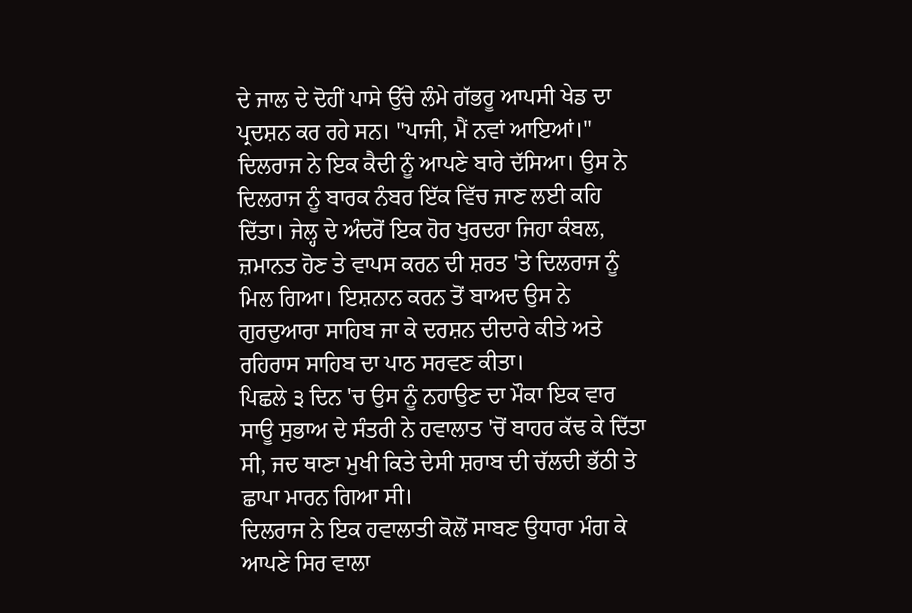ਦੇ ਜਾਲ ਦੇ ਦੋਹੀਂ ਪਾਸੇ ਉੱਚੇ ਲੰਮੇ ਗੱਭਰੂ ਆਪਸੀ ਖੇਡ ਦਾ ਪ੍ਰਦਸ਼ਨ ਕਰ ਰਹੇ ਸਨ। "ਪਾਜੀ, ਮੈਂ ਨਵਾਂ ਆਇਆਂ।" ਦਿਲਰਾਜ ਨੇ ਇਕ ਕੈਦੀ ਨੂੰ ਆਪਣੇ ਬਾਰੇ ਦੱਸਿਆ। ਉਸ ਨੇ ਦਿਲਰਾਜ ਨੂੰ ਬਾਰਕ ਨੰਬਰ ਇੱਕ ਵਿੱਚ ਜਾਣ ਲਈ ਕਹਿ ਦਿੱਤਾ। ਜੇਲ੍ਹ ਦੇ ਅੰਦਰੋਂ ਇਕ ਹੋਰ ਖੁਰਦਰਾ ਜਿਹਾ ਕੰਬਲ, ਜ਼ਮਾਨਤ ਹੋਣ ਤੇ ਵਾਪਸ ਕਰਨ ਦੀ ਸ਼ਰਤ 'ਤੇ ਦਿਲਰਾਜ ਨੂੰ ਮਿਲ ਗਿਆ। ਇਸ਼ਨਾਨ ਕਰਨ ਤੋਂ ਬਾਅਦ ਉਸ ਨੇ ਗੁਰਦੁਆਰਾ ਸਾਹਿਬ ਜਾ ਕੇ ਦਰਸ਼ਨ ਦੀਦਾਰੇ ਕੀਤੇ ਅਤੇ ਰਹਿਰਾਸ ਸਾਹਿਬ ਦਾ ਪਾਠ ਸਰਵਣ ਕੀਤਾ।
ਪਿਛਲੇ ੩ ਦਿਨ 'ਚ ਉਸ ਨੂੰ ਨਹਾਉਣ ਦਾ ਮੌਕਾ ਇਕ ਵਾਰ ਸਾਊ ਸੁਭਾਅ ਦੇ ਸੰਤਰੀ ਨੇ ਹਵਾਲਾਤ 'ਚੋਂ ਬਾਹਰ ਕੱਢ ਕੇ ਦਿੱਤਾ ਸੀ, ਜਦ ਥਾਣਾ ਮੁਖੀ ਕਿਤੇ ਦੇਸੀ ਸ਼ਰਾਬ ਦੀ ਚੱਲਦੀ ਭੱਠੀ ਤੇ ਛਾਪਾ ਮਾਰਨ ਗਿਆ ਸੀ।
ਦਿਲਰਾਜ ਨੇ ਇਕ ਹਵਾਲਾਤੀ ਕੋਲੋਂ ਸਾਬਣ ਉਧਾਰਾ ਮੰਗ ਕੇ ਆਪਣੇ ਸਿਰ ਵਾਲਾ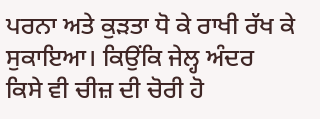ਪਰਨਾ ਅਤੇ ਕੁੜਤਾ ਧੋ ਕੇ ਰਾਖੀ ਰੱਖ ਕੇ ਸੁਕਾਇਆ। ਕਿਉਂਕਿ ਜੇਲ੍ਹ ਅੰਦਰ ਕਿਸੇ ਵੀ ਚੀਜ਼ ਦੀ ਚੋਰੀ ਹੋ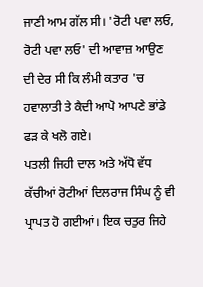ਜਾਣੀ ਆਮ ਗੱਲ ਸੀ। 'ਰੋਟੀ ਪਵਾ ਲਓ, ਰੋਟੀ ਪਵਾ ਲਓ' ਦੀ ਆਵਾਜ਼ ਆਉਣ ਦੀ ਦੇਰ ਸੀ ਕਿ ਲੰਮੀ ਕਤਾਰ 'ਚ ਹਵਾਲਾਤੀ ਤੇ ਕੈਦੀ ਆਪੋ ਆਪਣੇ ਭਾਂਡੇ ਫੜ ਕੇ ਖਲੋ ਗਏ।
ਪਤਲੀ ਜਿਹੀ ਦਾਲ ਅਤੇ ਅੱਧੋ ਵੱਧ ਕੱਚੀਆਂ ਰੋਟੀਆਂ ਦਿਲਰਾਜ ਸਿੰਘ ਨੂੰ ਵੀ ਪ੍ਰਾਪਤ ਹੋ ਗਈਆਂ। ਇਕ ਚਤੁਰ ਜਿਹੇ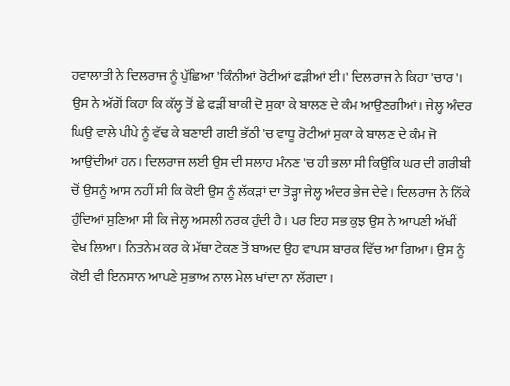ਹਵਾਲਾਤੀ ਨੇ ਦਿਲਰਾਜ ਨੂੰ ਪੁੱਛਿਆ 'ਕਿੰਨੀਆਂ ਰੋਟੀਆਂ ਫੜੀਆਂ ਈ।' ਦਿਲਰਾਜ ਨੇ ਕਿਹਾ 'ਚਾਰ'। ਉਸ ਨੇ ਅੱਗੋਂ ਕਿਹਾ ਕਿ ਕੱਲ੍ਹ ਤੋਂ ਛੇ ਫੜੀਂ ਬਾਕੀ ਦੋ ਸੁਕਾ ਕੇ ਬਾਲਣ ਦੇ ਕੰਮ ਆਉਣਗੀਆਂ। ਜੇਲ੍ਹ ਅੰਦਰ ਘਿਉ ਵਾਲੇ ਪੀਪੇ ਨੂੰ ਵੱਢ ਕੇ ਬਣਾਈ ਗਈ ਭੱਠੀ 'ਚ ਵਾਧੂ ਰੋਟੀਆਂ ਸੁਕਾ ਕੇ ਬਾਲਣ ਦੇ ਕੰਮ ਜੋ ਆਉਂਦੀਆਂ ਹਨ। ਦਿਲਰਾਜ ਲਈ ਉਸ ਦੀ ਸਲਾਹ ਮੰਨਣ 'ਚ ਹੀ ਭਲਾ ਸੀ ਕਿਉਂਕਿ ਘਰ ਦੀ ਗਰੀਬੀ ਚੋਂ ਉਸਨੂੰ ਆਸ ਨਹੀਂ ਸੀ ਕਿ ਕੋਈ ਉਸ ਨੂੰ ਲੱਕੜਾਂ ਦਾ ਤੋੜ੍ਹਾ ਜੇਲ੍ਹ ਅੰਦਰ ਭੇਜ ਦੇਵੇ। ਦਿਲਰਾਜ ਨੇ ਨਿੱਕੇ ਹੁੰਦਿਆਂ ਸੁਣਿਆ ਸੀ ਕਿ ਜੇਲ੍ਹ ਅਸਲੀ ਨਰਕ ਹੁੰਦੀ ਹੈ। ਪਰ ਇਹ ਸਭ ਕੁਝ ਉਸ ਨੇ ਆਪਣੀ ਅੱਖੀਂ ਵੇਖ ਲਿਆ। ਨਿਤਨੇਮ ਕਰ ਕੇ ਮੱਥਾ ਟੇਕਣ ਤੋਂ ਬਾਅਦ ਉਹ ਵਾਪਸ ਬਾਰਕ ਵਿੱਚ ਆ ਗਿਆ। ਉਸ ਨੂੰ ਕੋਈ ਵੀ ਇਨਸਾਨ ਆਪਣੇ ਸੁਭਾਅ ਨਾਲ ਮੇਲ ਖਾਂਦਾ ਨਾ ਲੱਗਦਾ।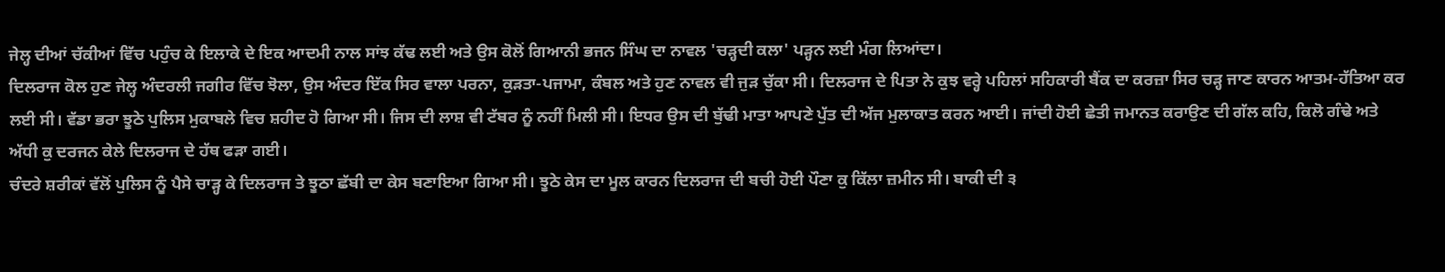ਜੇਲ੍ਹ ਦੀਆਂ ਚੱਕੀਆਂ ਵਿੱਚ ਪਹੁੰਚ ਕੇ ਇਲਾਕੇ ਦੇ ਇਕ ਆਦਮੀ ਨਾਲ ਸਾਂਝ ਕੱਢ ਲਈ ਅਤੇ ਉਸ ਕੋਲੋਂ ਗਿਆਨੀ ਭਜਨ ਸਿੰਘ ਦਾ ਨਾਵਲ 'ਚੜ੍ਹਦੀ ਕਲਾ' ਪੜ੍ਹਨ ਲਈ ਮੰਗ ਲਿਆਂਦਾ।
ਦਿਲਰਾਜ ਕੋਲ ਹੁਣ ਜੇਲ੍ਹ ਅੰਦਰਲੀ ਜਗੀਰ ਵਿੱਚ ਝੋਲਾ, ਉਸ ਅੰਦਰ ਇੱਕ ਸਿਰ ਵਾਲਾ ਪਰਨਾ, ਕੁੜਤਾ-ਪਜਾਮਾ, ਕੰਬਲ ਅਤੇ ਹੁਣ ਨਾਵਲ ਵੀ ਜੁੜ ਚੁੱਕਾ ਸੀ। ਦਿਲਰਾਜ ਦੇ ਪਿਤਾ ਨੇ ਕੁਝ ਵਰ੍ਹੇ ਪਹਿਲਾਂ ਸਹਿਕਾਰੀ ਬੈਂਕ ਦਾ ਕਰਜ਼ਾ ਸਿਰ ਚੜ੍ਹ ਜਾਣ ਕਾਰਨ ਆਤਮ-ਹੱਤਿਆ ਕਰ ਲਈ ਸੀ। ਵੱਡਾ ਭਰਾ ਝੂਠੇ ਪੁਲਿਸ ਮੁਕਾਬਲੇ ਵਿਚ ਸ਼ਹੀਦ ਹੋ ਗਿਆ ਸੀ। ਜਿਸ ਦੀ ਲਾਸ਼ ਵੀ ਟੱਬਰ ਨੂੰ ਨਹੀਂ ਮਿਲੀ ਸੀ। ਇਧਰ ਉਸ ਦੀ ਬੁੱਢੀ ਮਾਤਾ ਆਪਣੇ ਪੁੱਤ ਦੀ ਅੱਜ ਮੁਲਾਕਾਤ ਕਰਨ ਆਈ। ਜਾਂਦੀ ਹੋਈ ਛੇਤੀ ਜਮਾਨਤ ਕਰਾਉਣ ਦੀ ਗੱਲ ਕਹਿ, ਕਿਲੋ ਗੰਢੇ ਅਤੇ ਅੱਧੀ ਕੁ ਦਰਜਨ ਕੇਲੇ ਦਿਲਰਾਜ ਦੇ ਹੱਥ ਫੜਾ ਗਈ।
ਚੰਦਰੇ ਸ਼ਰੀਕਾਂ ਵੱਲੋਂ ਪੁਲਿਸ ਨੂੰ ਪੈਸੇ ਚਾੜ੍ਹ ਕੇ ਦਿਲਰਾਜ ਤੇ ਝੂਠਾ ਛੱਬੀ ਦਾ ਕੇਸ ਬਣਾਇਆ ਗਿਆ ਸੀ। ਝੂਠੇ ਕੇਸ ਦਾ ਮੂਲ ਕਾਰਨ ਦਿਲਰਾਜ ਦੀ ਬਚੀ ਹੋਈ ਪੌਣਾ ਕੁ ਕਿੱਲਾ ਜ਼ਮੀਨ ਸੀ। ਬਾਕੀ ਦੀ ੩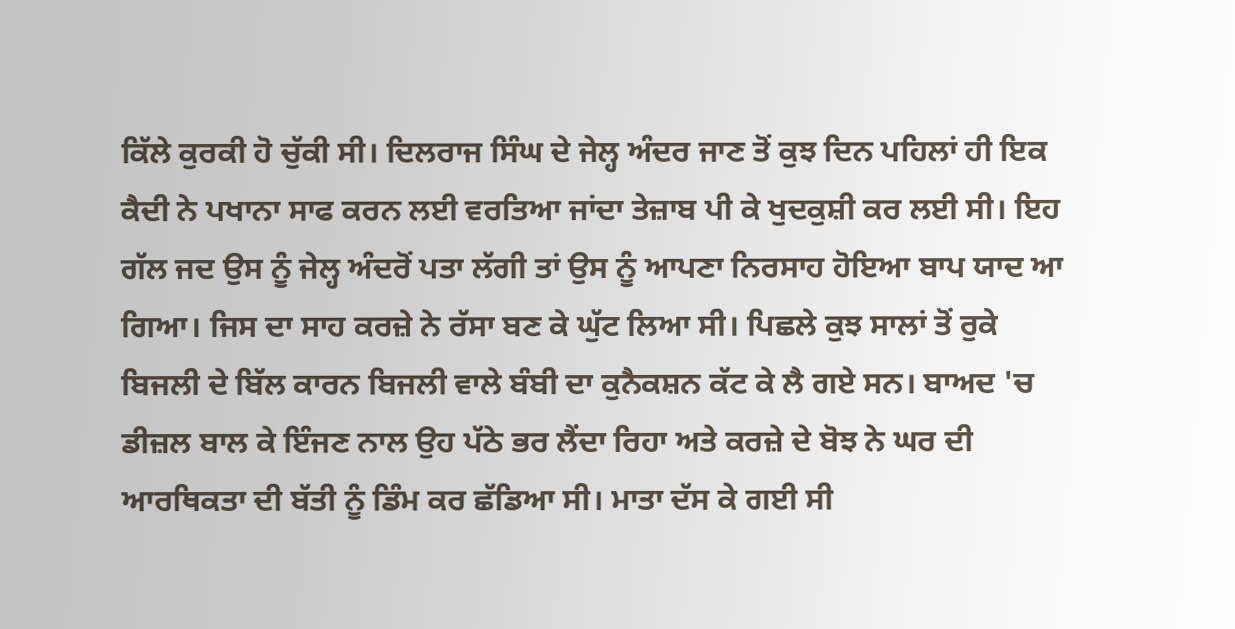ਕਿੱਲੇ ਕੁਰਕੀ ਹੋ ਚੁੱਕੀ ਸੀ। ਦਿਲਰਾਜ ਸਿੰਘ ਦੇ ਜੇਲ੍ਹ ਅੰਦਰ ਜਾਣ ਤੋਂ ਕੁਝ ਦਿਨ ਪਹਿਲਾਂ ਹੀ ਇਕ ਕੈਦੀ ਨੇ ਪਖਾਨਾ ਸਾਫ ਕਰਨ ਲਈ ਵਰਤਿਆ ਜਾਂਦਾ ਤੇਜ਼ਾਬ ਪੀ ਕੇ ਖੁਦਕੁਸ਼ੀ ਕਰ ਲਈ ਸੀ। ਇਹ ਗੱਲ ਜਦ ਉਸ ਨੂੰ ਜੇਲ੍ਹ ਅੰਦਰੋਂ ਪਤਾ ਲੱਗੀ ਤਾਂ ਉਸ ਨੂੰ ਆਪਣਾ ਨਿਰਸਾਹ ਹੋਇਆ ਬਾਪ ਯਾਦ ਆ ਗਿਆ। ਜਿਸ ਦਾ ਸਾਹ ਕਰਜ਼ੇ ਨੇ ਰੱਸਾ ਬਣ ਕੇ ਘੁੱਟ ਲਿਆ ਸੀ। ਪਿਛਲੇ ਕੁਝ ਸਾਲਾਂ ਤੋਂ ਰੁਕੇ ਬਿਜਲੀ ਦੇ ਬਿੱਲ ਕਾਰਨ ਬਿਜਲੀ ਵਾਲੇ ਬੰਬੀ ਦਾ ਕੁਨੈਕਸ਼ਨ ਕੱਟ ਕੇ ਲੈ ਗਏ ਸਨ। ਬਾਅਦ 'ਚ ਡੀਜ਼ਲ ਬਾਲ ਕੇ ਇੰਜਣ ਨਾਲ ਉਹ ਪੱਠੇ ਭਰ ਲੈਂਦਾ ਰਿਹਾ ਅਤੇ ਕਰਜ਼ੇ ਦੇ ਬੋਝ ਨੇ ਘਰ ਦੀ ਆਰਥਿਕਤਾ ਦੀ ਬੱਤੀ ਨੂੰ ਡਿੰਮ ਕਰ ਛੱਡਿਆ ਸੀ। ਮਾਤਾ ਦੱਸ ਕੇ ਗਈ ਸੀ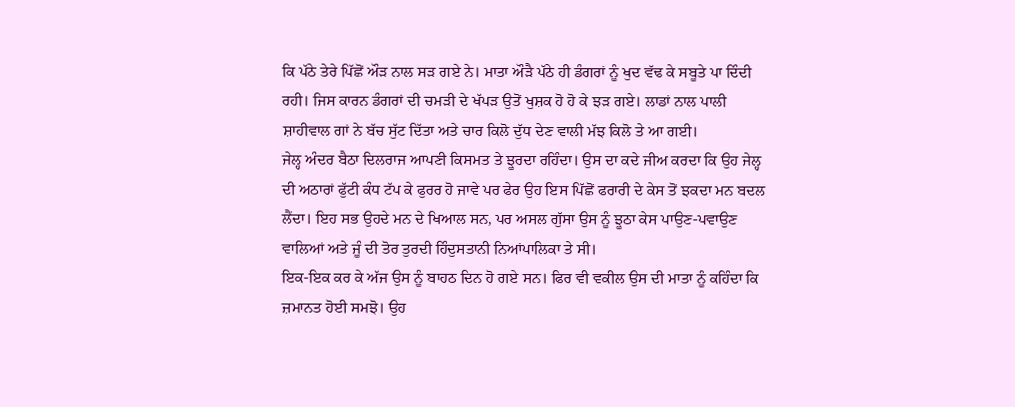ਕਿ ਪੱਠੇ ਤੇਰੇ ਪਿੱਛੋਂ ਔੜ ਨਾਲ ਸੜ ਗਏ ਨੇ। ਮਾਤਾ ਔੜੈ ਪੱਠੇ ਹੀ ਡੰਗਰਾਂ ਨੂੰ ਖੁਦ ਵੱਢ ਕੇ ਸਬੂਤੇ ਪਾ ਦਿੰਦੀ ਰਹੀ। ਜਿਸ ਕਾਰਨ ਡੰਗਰਾਂ ਦੀ ਚਮੜੀ ਦੇ ਖੱਪੜ ਉਤੋਂ ਖੁਸ਼ਕ ਹੋ ਹੋ ਕੇ ਝੜ ਗਏ। ਲਾਡਾਂ ਨਾਲ ਪਾਲੀ ਸ਼ਾਹੀਵਾਲ ਗਾਂ ਨੇ ਬੱਚ ਸੁੱਟ ਦਿੱਤਾ ਅਤੇ ਚਾਰ ਕਿਲੋ ਦੁੱਧ ਦੇਣ ਵਾਲੀ ਮੱਝ ਕਿਲੋ ਤੇ ਆ ਗਈ।
ਜੇਲ੍ਹ ਅੰਦਰ ਬੈਠਾ ਦਿਲਰਾਜ ਆਪਣੀ ਕਿਸਮਤ ਤੇ ਝੂਰਦਾ ਰਹਿੰਦਾ। ਉਸ ਦਾ ਕਦੇ ਜੀਅ ਕਰਦਾ ਕਿ ਉਹ ਜੇਲ੍ਹ ਦੀ ਅਠਾਰਾਂ ਫੁੱਟੀ ਕੰਧ ਟੱਪ ਕੇ ਫੁਰਰ ਹੋ ਜਾਵੇ ਪਰ ਫੇਰ ਉਹ ਇਸ ਪਿੱਛੋਂ ਫਰਾਰੀ ਦੇ ਕੇਸ ਤੋਂ ਝਕਦਾ ਮਨ ਬਦਲ ਲੈਂਦਾ। ਇਹ ਸਭ ਉਹਦੇ ਮਨ ਦੇ ਖਿਆਲ ਸਨ, ਪਰ ਅਸਲ ਗੁੱਸਾ ਉਸ ਨੂੰ ਝੂਠਾ ਕੇਸ ਪਾਉਣ-ਪਵਾਉਣ ਵਾਲਿਆਂ ਅਤੇ ਜੂੰ ਦੀ ਤੋਰ ਤੁਰਦੀ ਹਿੰਦੁਸਤਾਨੀ ਨਿਆਂਪਾਲਿਕਾ ਤੇ ਸੀ।
ਇਕ-ਇਕ ਕਰ ਕੇ ਅੱਜ ਉਸ ਨੂੰ ਬਾਹਠ ਦਿਨ ਹੋ ਗਏ ਸਨ। ਫਿਰ ਵੀ ਵਕੀਲ ਉਸ ਦੀ ਮਾਤਾ ਨੂੰ ਕਹਿੰਦਾ ਕਿ ਜ਼ਮਾਨਤ ਹੋਈ ਸਮਝੋ। ਉਹ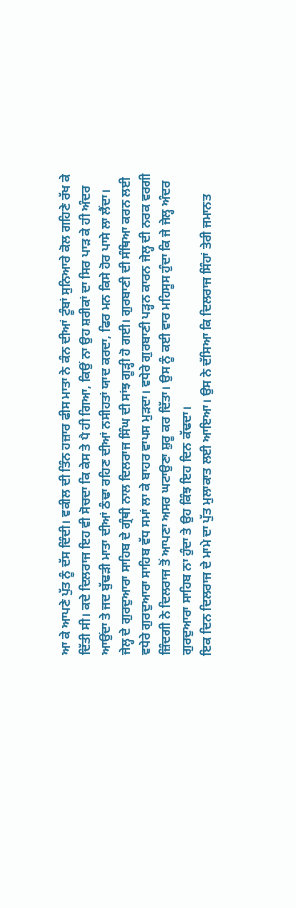ਆ ਕੇ ਆਪਣੇ ਪੁੱਤ ਨੂੰ ਦੱਸ ਦਿੰਦੀ। ਵਕੀਲ ਦੀ ਤਿੰਨ ਹਜ਼ਾਰ ਫੀਸ ਮਾਤਾ ਨੇ ਕੰਨ ਦੀਆਂ ਟੂੰਬਾਂ ਸੁਨਿਆਰੇ ਕੋਲ ਗਹਿਣੇ ਰੱਖ ਕੇ ਦਿੱਤੀ ਸੀ। ਕਦੇ ਦਿਲਰਾਜ ਇਹ ਵੀ ਸੋਚਦਾ ਕਿ ਕੇਸ ਤੇ ਪੈ ਹੀ ਗਿਆ, ਕਿਉਂ ਨਾ ਉਹ ਸ਼ਰੀਕਾਂ ਦਾ ਸਿਰ ਪਾੜ ਕੇ ਹੀ ਅੰਦਰ ਆਉਂਦਾ ਤੇ ਜਦ ਬੁੱਢੜੀ ਮਾਤਾ ਦੀਆਂ ਠੰਢਾ ਰਹਿਣ ਦੀਆਂ ਨਸੀਹਤਾਂ ਯਾਦ ਕਰਦਾ, ਫਿਰ ਮਨ ਕਿਸੇ ਹੋਰ ਪਾਸੇ ਲਾ ਲੈਂਦਾ।
ਜੇਲ੍ਹ ਦੇ ਗੁਰਦੁਆਰਾ ਸਾਹਿਬ ਦੇ ਗ੍ਰੰਥੀ ਨਾਲ ਦਿਲਰਾਜ ਸਿੰਘ ਦੀ ਸਾਂਝ ਗੂੜ੍ਹੀ ਹੋ ਗਈ। ਗੁਰਬਾਣੀ ਦੀ ਸੰਥਿਆ ਕਰਨ ਲਈ ਵਧੇਰੇ ਗੁਰਦੁਆਰਾ ਸਾਹਿਬ ਵੱਧ ਸਮਾਂ ਲਾ ਕੇ ਬਾਹਰ ਵਾਪਸ ਮੁੜਦਾ। ਵਧੇਰੇ ਗੁਰਬਾਣੀ ਪੜ੍ਹਨ ਕਾਰਨ ਜੇਲ੍ਹ ਦੀ ਨਰਕ ਵਰਗੀ ਜ਼ਿੰਦਗੀ ਨੇ ਦਿਲਰਾਜ ਤੋਂ ਆਪਣਾ ਅਸਰ ਘਟਾਉਣਾ ਸ਼ੁਰੂ ਕਰ ਦਿੱਤਾ। ਉਸ ਨੂੰ ਕਈ ਵਾਰ ਮਹਿਸੂਸ ਹੁੰਦਾ ਕਿ ਜੇ ਜੇਲ੍ਹ ਅੰਦਰ ਗੁਰਦੁਆਰਾ ਸਾਹਿਬ ਨਾ ਹੁੰਦਾ ਤੇ ਉਹ ਕਿੰਝ ਇਹ ਦਿਨ ਕੱਢਦਾ।
ਇਕ ਦਿਨ ਦਿਲਰਾਜ ਦੇ ਮਾਮੇ ਦਾ ਪੁੱਤ ਮੁਲਾਕਾਤ ਲਈ ਆਇਆ। ਉਸ ਨੇ ਦੱਸਿਆ ਕਿ ਦਿਲਰਾਜ ਸਿੰਹਾਂ ਤੇਰੀ ਜਮਾਨਤ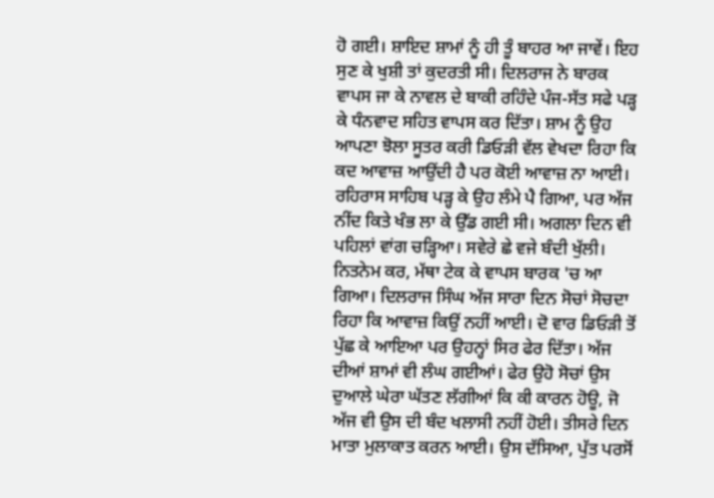ਹੋ ਗਈ। ਸ਼ਾਇਦ ਸ਼ਾਮਾਂ ਨੂੰ ਹੀ ਤੂੰ ਬਾਹਰ ਆ ਜਾਵੇਂ। ਇਹ ਸੁਣ ਕੇ ਖੁਸ਼ੀ ਤਾਂ ਕੁਦਰਤੀ ਸੀ। ਦਿਲਰਾਜ ਨੇ ਬਾਰਕ ਵਾਪਸ ਜਾ ਕੇ ਨਾਵਲ ਦੇ ਬਾਕੀ ਰਹਿੰਦੇ ਪੰਜ-ਸੱਤ ਸਫੇ ਪੜ੍ਹ ਕੇ ਧੰਨਵਾਦ ਸਹਿਤ ਵਾਪਸ ਕਰ ਦਿੱਤਾ। ਸ਼ਾਮ ਨੂੰ ਉਹ ਆਪਣਾ ਝੋਲਾ ਸੂਤਰ ਕਰੀ ਡਿਓੜੀ ਵੱਲ ਵੇਖਦਾ ਰਿਹਾ ਕਿ ਕਦ ਆਵਾਜ਼ ਆਉਂਦੀ ਹੈ ਪਰ ਕੋਈ ਆਵਾਜ਼ ਨਾ ਆਈ। ਰਹਿਰਾਸ ਸਾਹਿਬ ਪੜ੍ਹ ਕੇ ਉਹ ਲੰਮੇ ਪੈ ਗਿਆ, ਪਰ ਅੱਜ ਨੀਂਦ ਕਿਤੇ ਖੰਭ ਲਾ ਕੇ ਉੱਡ ਗਈ ਸੀ। ਅਗਲਾ ਦਿਨ ਵੀ ਪਹਿਲਾਂ ਵਾਂਗ ਚੜ੍ਹਿਆ। ਸਵੇਰੇ ਛੇ ਵਜੇ ਬੰਦੀ ਖੁੱਲੀ। ਨਿਤਨੇਮ ਕਰ, ਮੱਥਾ ਟੇਕ ਕੇ ਵਾਪਸ ਬਾਰਕ 'ਚ ਆ ਗਿਆ। ਦਿਲਰਾਜ ਸਿੰਘ ਅੱਜ ਸਾਰਾ ਦਿਨ ਸੋਚਾਂ ਸੋਚਦਾ ਰਿਹਾ ਕਿ ਆਵਾਜ਼ ਕਿਉਂ ਨਹੀਂ ਆਈ। ਦੋ ਵਾਰ ਡਿਓੜੀ ਤੋਂ ਪੁੱਛ ਕੇ ਆਇਆ ਪਰ ਉਹਨ੍ਹਾਂ ਸਿਰ ਫੇਰ ਦਿੱਤਾ। ਅੱਜ ਦੀਆਂ ਸ਼ਾਮਾਂ ਵੀ ਲੰਘ ਗਈਆਂ। ਫੇਰ ਉਹੋ ਸੋਚਾਂ ਉਸ ਦੁਆਲੇ ਘੇਰਾ ਘੱਤਣ ਲੱਗੀਆਂ ਕਿ ਕੀ ਕਾਰਨ ਹੋਊ, ਜੋ ਅੱਜ ਵੀ ਉਸ ਦੀ ਬੰਦ ਖਲਾਸੀ ਨਹੀਂ ਹੋਈ। ਤੀਸਰੇ ਦਿਨ ਮਾਤਾ ਮੁਲਾਕਾਤ ਕਰਨ ਆਈ। ਉਸ ਦੱਸਿਆ, ਪੁੱਤ ਪਰਸੋਂ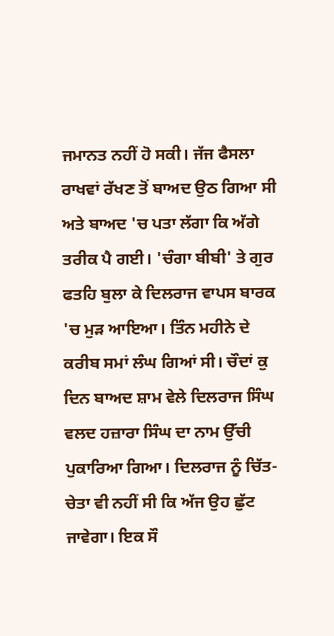ਜਮਾਨਤ ਨਹੀਂ ਹੋ ਸਕੀ। ਜੱਜ ਫੈਸਲਾ ਰਾਖਵਾਂ ਰੱਖਣ ਤੋਂ ਬਾਅਦ ਉਠ ਗਿਆ ਸੀ ਅਤੇ ਬਾਅਦ 'ਚ ਪਤਾ ਲੱਗਾ ਕਿ ਅੱਗੇ ਤਰੀਕ ਪੈ ਗਈ। 'ਚੰਗਾ ਬੀਬੀ' ਤੇ ਗੁਰ ਫਤਹਿ ਬੁਲਾ ਕੇ ਦਿਲਰਾਜ ਵਾਪਸ ਬਾਰਕ 'ਚ ਮੁੜ ਆਇਆ। ਤਿੰਨ ਮਹੀਨੇ ਦੇ ਕਰੀਬ ਸਮਾਂ ਲੰਘ ਗਿਆਂ ਸੀ। ਚੌਦਾਂ ਕੁ ਦਿਨ ਬਾਅਦ ਸ਼ਾਮ ਵੇਲੇ ਦਿਲਰਾਜ ਸਿੰਘ ਵਲਦ ਹਜ਼ਾਰਾ ਸਿੰਘ ਦਾ ਨਾਮ ਉੱਚੀ ਪੁਕਾਰਿਆ ਗਿਆ। ਦਿਲਰਾਜ ਨੂੰ ਚਿੱਤ-ਚੇਤਾ ਵੀ ਨਹੀਂ ਸੀ ਕਿ ਅੱਜ ਉਹ ਛੁੱਟ ਜਾਵੇਗਾ। ਇਕ ਸੌ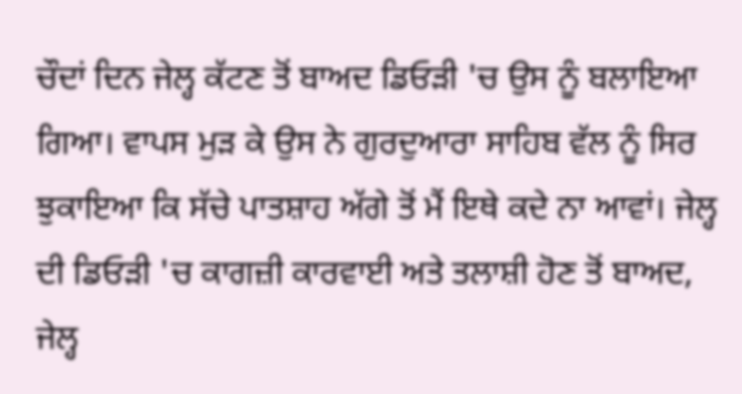ਚੌਦਾਂ ਦਿਨ ਜੇਲ੍ਹ ਕੱਟਣ ਤੋਂ ਬਾਅਦ ਡਿਓੜੀ 'ਚ ਉਸ ਨੂੰ ਬਲਾਇਆ ਗਿਆ। ਵਾਪਸ ਮੁੜ ਕੇ ਉਸ ਨੇ ਗੁਰਦੁਆਰਾ ਸਾਹਿਬ ਵੱਲ ਨੂੰ ਸਿਰ ਝੁਕਾਇਆ ਕਿ ਸੱਚੇ ਪਾਤਸ਼ਾਹ ਅੱਗੇ ਤੋਂ ਮੈਂ ਇਥੇ ਕਦੇ ਨਾ ਆਵਾਂ। ਜੇਲ੍ਹ ਦੀ ਡਿਓੜੀ 'ਚ ਕਾਗਜ਼ੀ ਕਾਰਵਾਈ ਅਤੇ ਤਲਾਸ਼ੀ ਹੋਣ ਤੋਂ ਬਾਅਦ, ਜੇਲ੍ਹ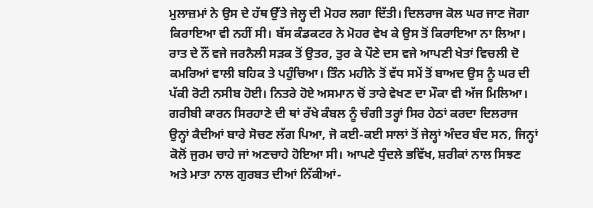ਮੁਲਾਜ਼ਮਾਂ ਨੇ ਉਸ ਦੇ ਹੱਥ ਉੱਤੇ ਜੇਲ੍ਹ ਦੀ ਮੋਹਰ ਲਗਾ ਦਿੱਤੀ। ਦਿਲਰਾਜ ਕੋਲ ਘਰ ਜਾਣ ਜੋਗਾ ਕਿਰਾਇਆ ਵੀ ਨਹੀਂ ਸੀ। ਬੱਸ ਕੰਡਕਟਰ ਨੇ ਮੋਹਰ ਵੇਖ ਕੇ ਉਸ ਤੋਂ ਕਿਰਾਇਆ ਨਾ ਲਿਆ। ਰਾਤ ਦੇ ਨੌਂ ਵਜੇ ਜਰਨੈਲੀ ਸੜਕ ਤੋਂ ਉਤਰ, ਤੁਰ ਕੇ ਪੌਣੇ ਦਸ ਵਜੇ ਆਪਣੀ ਖੇਤਾਂ ਵਿਚਲੀ ਦੋ ਕਮਰਿਆਂ ਵਾਲੀ ਬਹਿਕ ਤੇ ਪਹੁੰਚਿਆ। ਤਿੰਨ ਮਹੀਨੇ ਤੋਂ ਵੱਧ ਸਮੇਂ ਤੋਂ ਬਾਅਦ ਉਸ ਨੂੰ ਘਰ ਦੀ ਪੱਕੀ ਰੋਟੀ ਨਸੀਬ ਹੋਈ। ਨਿਤਰੇ ਹੋਏ ਅਸਮਾਨ ਚੋਂ ਤਾਰੇ ਵੇਖਣ ਦਾ ਮੌਕਾ ਵੀ ਅੱਜ ਮਿਲਿਆ। ਗਰੀਬੀ ਕਾਰਨ ਸਿਰਹਾਣੇ ਦੀ ਥਾਂ ਰੱਖੇ ਕੰਬਲ ਨੂੰ ਚੰਗੀ ਤਰ੍ਹਾਂ ਸਿਰ ਹੇਠਾਂ ਕਰਦਾ ਦਿਲਰਾਜ ਉਨ੍ਹਾਂ ਕੈਦੀਆਂ ਬਾਰੇ ਸੋਚਣ ਲੱਗ ਪਿਆ, ਜੋ ਕਈ-ਕਈ ਸਾਲਾਂ ਤੋਂ ਜੇਲ੍ਹਾਂ ਅੰਦਰ ਬੰਦ ਸਨ, ਜਿਨ੍ਹਾਂ ਕੋਲੋਂ ਜੁਰਮ ਚਾਹੇ ਜਾਂ ਅਣਚਾਹੇ ਹੋਇਆ ਸੀ। ਆਪਣੇ ਧੁੰਦਲੇ ਭਵਿੱਖ, ਸ਼ਰੀਕਾਂ ਨਾਲ ਸਿਝਣ ਅਤੇ ਮਾਤਾ ਨਾਲ ਗੁਰਬਤ ਦੀਆਂ ਨਿੱਕੀਆਂ-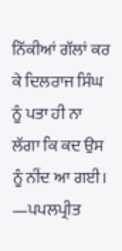ਨਿੱਕੀਆਂ ਗੱਲਾਂ ਕਰ ਕੇ ਦਿਲਰਾਜ ਸਿੰਘ ਨੂੰ ਪਤਾ ਹੀ ਨਾ ਲੱਗਾ ਕਿ ਕਦ ਉਸ ਨੂੰ ਨੀਂਦ ਆ ਗਈ।
—ਪਪਲਪ੍ਰੀਤ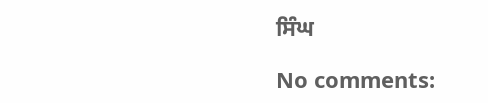ਸਿੰਘ

No comments: